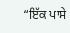“ਇੱਕ ਪਾਸੇ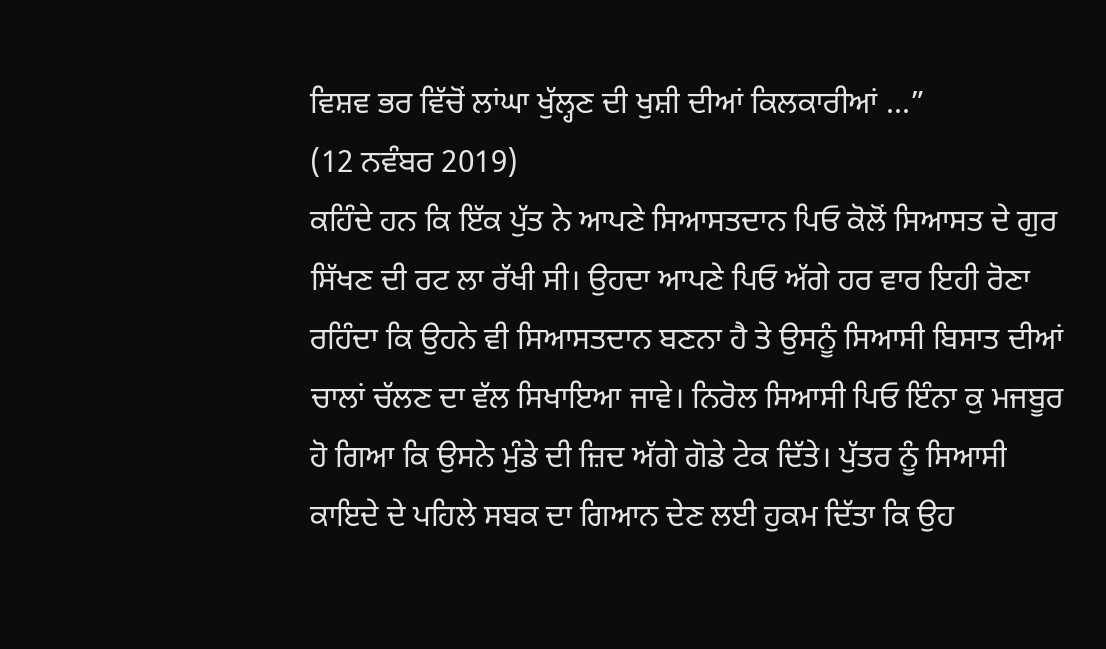ਵਿਸ਼ਵ ਭਰ ਵਿੱਚੋਂ ਲਾਂਘਾ ਖੁੱਲ੍ਹਣ ਦੀ ਖੁਸ਼ੀ ਦੀਆਂ ਕਿਲਕਾਰੀਆਂ ...”
(12 ਨਵੰਬਰ 2019)
ਕਹਿੰਦੇ ਹਨ ਕਿ ਇੱਕ ਪੁੱਤ ਨੇ ਆਪਣੇ ਸਿਆਸਤਦਾਨ ਪਿਓ ਕੋਲੋਂ ਸਿਆਸਤ ਦੇ ਗੁਰ ਸਿੱਖਣ ਦੀ ਰਟ ਲਾ ਰੱਖੀ ਸੀ। ਉਹਦਾ ਆਪਣੇ ਪਿਓ ਅੱਗੇ ਹਰ ਵਾਰ ਇਹੀ ਰੋਣਾ ਰਹਿੰਦਾ ਕਿ ਉਹਨੇ ਵੀ ਸਿਆਸਤਦਾਨ ਬਣਨਾ ਹੈ ਤੇ ਉਸਨੂੰ ਸਿਆਸੀ ਬਿਸਾਤ ਦੀਆਂ ਚਾਲਾਂ ਚੱਲਣ ਦਾ ਵੱਲ ਸਿਖਾਇਆ ਜਾਵੇ। ਨਿਰੋਲ ਸਿਆਸੀ ਪਿਓ ਇੰਨਾ ਕੁ ਮਜਬੂਰ ਹੋ ਗਿਆ ਕਿ ਉਸਨੇ ਮੁੰਡੇ ਦੀ ਜ਼ਿਦ ਅੱਗੇ ਗੋਡੇ ਟੇਕ ਦਿੱਤੇ। ਪੁੱਤਰ ਨੂੰ ਸਿਆਸੀ ਕਾਇਦੇ ਦੇ ਪਹਿਲੇ ਸਬਕ ਦਾ ਗਿਆਨ ਦੇਣ ਲਈ ਹੁਕਮ ਦਿੱਤਾ ਕਿ ਉਹ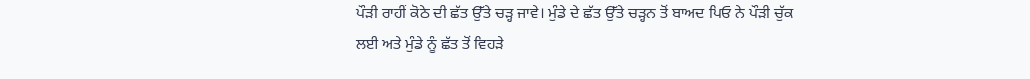ਪੌੜੀ ਰਾਹੀਂ ਕੋਠੇ ਦੀ ਛੱਤ ਉੱਤੇ ਚੜ੍ਹ ਜਾਵੇ। ਮੁੰਡੇ ਦੇ ਛੱਤ ਉੱਤੇ ਚੜ੍ਹਨ ਤੋਂ ਬਾਅਦ ਪਿਓ ਨੇ ਪੌੜੀ ਚੁੱਕ ਲਈ ਅਤੇ ਮੁੰਡੇ ਨੂੰ ਛੱਤ ਤੋਂ ਵਿਹੜੇ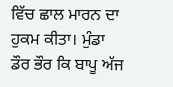ਵਿੱਚ ਛਾਲ ਮਾਰਨ ਦਾ ਹੁਕਮ ਕੀਤਾ। ਮੁੰਡਾ ਡੌਰ ਭੌਰ ਕਿ ਬਾਪੂ ਅੱਜ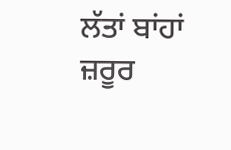ਲੱਤਾਂ ਬਾਂਹਾਂ ਜ਼ਰੂਰ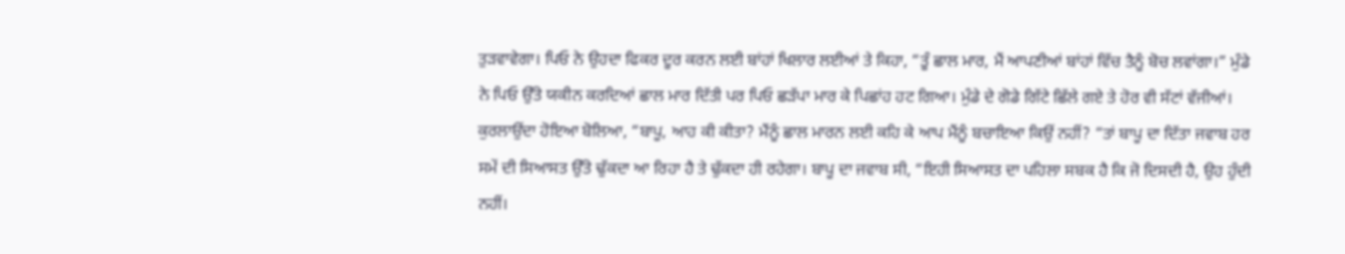ਤੁੜਵਾਵੇਗਾ। ਪਿਓ ਨੇ ਉਹਦਾ ਫਿਕਰ ਦੂਰ ਕਰਨ ਲਈ ਬਾਂਹਾਂ ਖਿਲਾਰ ਲਈਆਂ ਤੇ ਕਿਹਾ, “ਤੂੰ ਛਾਲ ਮਾਰ, ਮੈਂ ਆਪਣੀਆਂ ਬਾਂਹਾਂ ਵਿੱਚ ਤੈਨੂੰ ਬੋਚ ਲਵਾਂਗਾ।” ਮੁੰਡੇ ਨੇ ਪਿਓ ਉੱਤੇ ਯਕੀਨ ਕਰਦਿਆਂ ਛਾਲ ਮਾਰ ਦਿੱਤੀ ਪਰ ਪਿਓ ਛੜੱਪਾ ਮਾਰ ਕੇ ਪਿਛਾਂਹ ਹਟ ਗਿਆ। ਮੁੰਡੇ ਦੇ ਗੋਡੇ ਗਿੱਟੇ ਛਿੱਲੇ ਗਏ ਤੇ ਹੋਰ ਵੀ ਸੱਟਾਂ ਵੱਜੀਆਂ। ਕੁਰਲਾਉਂਦਾ ਹੋਇਆ ਬੋਲਿਆ, “ਬਾਪੂ, ਆਹ ਕੀ ਕੀਤਾ? ਮੈਂਨੂੰ ਛਾਲ ਮਾਰਨ ਲਈ ਕਹਿ ਕੇ ਆਪ ਮੈਂਨੂੰ ਬਚਾਇਆ ਕਿਉਂ ਨਹੀਂ? “ਤਾਂ ਬਾਪੂ ਦਾ ਦਿੱਤਾ ਜਵਾਬ ਹਰ ਸਮੇਂ ਦੀ ਸਿਆਸਤ ਉੱਤੇ ਢੁੱਕਦਾ ਆ ਰਿਹਾ ਹੈ ਤੇ ਢੁੱਕਦਾ ਹੀ ਰਹੇਗਾ। ਬਾਪੂ ਦਾ ਜਵਾਬ ਸੀ, “ਇਹੀ ਸਿਆਸਤ ਦਾ ਪਹਿਲਾ ਸਬਕ ਹੈ ਕਿ ਜੋ ਦਿਸਦੀ ਹੈ, ਉਹ ਹੁੰਦੀ ਨਹੀਂ।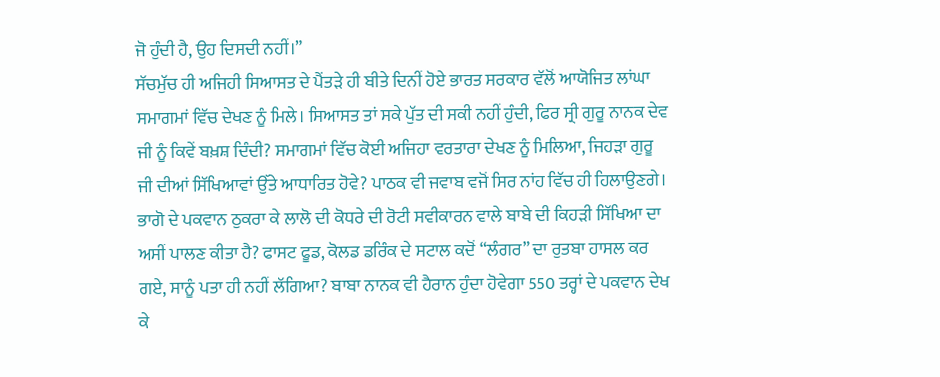ਜੋ ਹੁੰਦੀ ਹੈ, ਉਹ ਦਿਸਦੀ ਨਹੀਂ।”
ਸੱਚਮੁੱਚ ਹੀ ਅਜਿਹੀ ਸਿਆਸਤ ਦੇ ਪੈਂਤੜੇ ਹੀ ਬੀਤੇ ਦਿਨੀਂ ਹੋਏ ਭਾਰਤ ਸਰਕਾਰ ਵੱਲੋਂ ਆਯੋਜਿਤ ਲਾਂਘਾ ਸਮਾਗਮਾਂ ਵਿੱਚ ਦੇਖਣ ਨੂੰ ਮਿਲੇ। ਸਿਆਸਤ ਤਾਂ ਸਕੇ ਪੁੱਤ ਦੀ ਸਕੀ ਨਹੀਂ ਹੁੰਦੀ, ਫਿਰ ਸ੍ਰੀ ਗੁਰੂ ਨਾਨਕ ਦੇਵ ਜੀ ਨੂੰ ਕਿਵੇਂ ਬਖ਼ਸ਼ ਦਿੰਦੀ? ਸਮਾਗਮਾਂ ਵਿੱਚ ਕੋਈ ਅਜਿਹਾ ਵਰਤਾਰਾ ਦੇਖਣ ਨੂੰ ਮਿਲਿਆ, ਜਿਹੜਾ ਗੁਰੂ ਜੀ ਦੀਆਂ ਸਿੱਖਿਆਵਾਂ ਉੱਤੇ ਆਧਾਰਿਤ ਹੋਵੇ? ਪਾਠਕ ਵੀ ਜਵਾਬ ਵਜੋਂ ਸਿਰ ਨਾਂਹ ਵਿੱਚ ਹੀ ਹਿਲਾਉਣਗੇ। ਭਾਗੋ ਦੇ ਪਕਵਾਨ ਠੁਕਰਾ ਕੇ ਲਾਲੋ ਦੀ ਕੋਧਰੇ ਦੀ ਰੋਟੀ ਸਵੀਕਾਰਨ ਵਾਲੇ ਬਾਬੇ ਦੀ ਕਿਹੜੀ ਸਿੱਖਿਆ ਦਾ ਅਸੀਂ ਪਾਲਣ ਕੀਤਾ ਹੈ? ਫਾਸਟ ਫੂਡ, ਕੋਲਡ ਡਰਿੰਕ ਦੇ ਸਟਾਲ ਕਦੋਂ “ਲੰਗਰ” ਦਾ ਰੁਤਬਾ ਹਾਸਲ ਕਰ ਗਏ, ਸਾਨੂੰ ਪਤਾ ਹੀ ਨਹੀਂ ਲੱਗਿਆ? ਬਾਬਾ ਨਾਨਕ ਵੀ ਹੈਰਾਨ ਹੁੰਦਾ ਹੋਵੇਗਾ 550 ਤਰ੍ਹਾਂ ਦੇ ਪਕਵਾਨ ਦੇਖ ਕੇ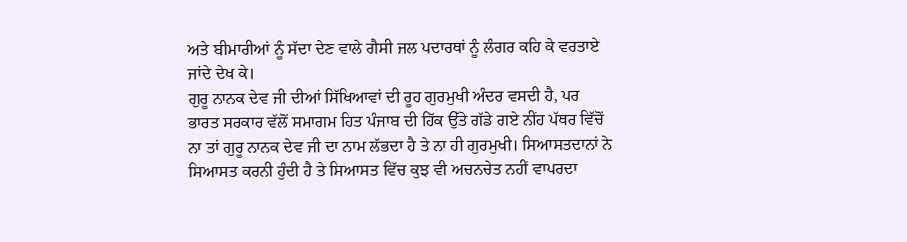ਅਤੇ ਬੀਮਾਰੀਆਂ ਨੂੰ ਸੱਦਾ ਦੇਣ ਵਾਲੇ ਗੈਸੀ ਜਲ ਪਦਾਰਥਾਂ ਨੂੰ ਲੰਗਰ ਕਹਿ ਕੇ ਵਰਤਾਏ ਜਾਂਦੇ ਦੇਖ ਕੇ।
ਗੁਰੂ ਨਾਨਕ ਦੇਵ ਜੀ ਦੀਆਂ ਸਿੱਖਿਆਵਾਂ ਦੀ ਰੂਹ ਗੁਰਮੁਖੀ ਅੰਦਰ ਵਸਦੀ ਹੈ, ਪਰ ਭਾਰਤ ਸਰਕਾਰ ਵੱਲੋਂ ਸਮਾਗਮ ਹਿਤ ਪੰਜਾਬ ਦੀ ਹਿੱਕ ਉੱਤੇ ਗੱਡੇ ਗਏ ਨੀਂਹ ਪੱਥਰ ਵਿੱਚੋਂ ਨਾ ਤਾਂ ਗੁਰੂ ਨਾਨਕ ਦੇਵ ਜੀ ਦਾ ਨਾਮ ਲੱਭਦਾ ਹੈ ਤੇ ਨਾ ਹੀ ਗੁਰਮੁਖੀ। ਸਿਆਸਤਦਾਨਾਂ ਨੇ ਸਿਆਸਤ ਕਰਨੀ ਹੁੰਦੀ ਹੈ ਤੇ ਸਿਆਸਤ ਵਿੱਚ ਕੁਝ ਵੀ ਅਚਨਚੇਤ ਨਹੀਂ ਵਾਪਰਦਾ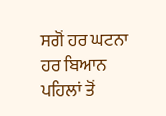ਸਗੋਂ ਹਰ ਘਟਨਾ ਹਰ ਬਿਆਨ ਪਹਿਲਾਂ ਤੋਂ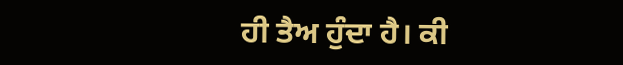ਹੀ ਤੈਅ ਹੁੰਦਾ ਹੈ। ਕੀ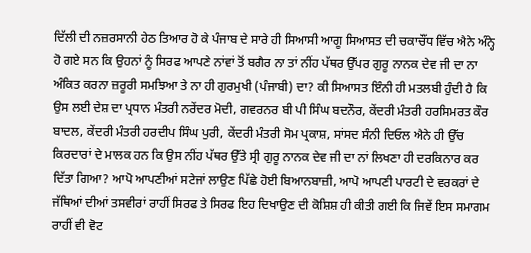ਦਿੱਲੀ ਦੀ ਨਜ਼ਰਸਾਨੀ ਹੇਠ ਤਿਆਰ ਹੋ ਕੇ ਪੰਜਾਬ ਦੇ ਸਾਰੇ ਹੀ ਸਿਆਸੀ ਆਗੂ ਸਿਆਸਤ ਦੀ ਚਕਾਚੌਂਧ ਵਿੱਚ ਐਨੇ ਅੰਨ੍ਹੇ ਹੋ ਗਏ ਸਨ ਕਿ ਉਹਨਾਂ ਨੂੰ ਸਿਰਫ ਆਪਣੇ ਨਾਂਵਾਂ ਤੋਂ ਬਗੈਰ ਨਾ ਤਾਂ ਨੀਂਹ ਪੱਥਰ ਉੱਪਰ ਗੁਰੂ ਨਾਨਕ ਦੇਵ ਜੀ ਦਾ ਨਾ ਅੰਕਿਤ ਕਰਨਾ ਜ਼ਰੂਰੀ ਸਮਝਿਆ ਤੇ ਨਾ ਹੀ ਗੁਰਮੁਖੀ (ਪੰਜਾਬੀ) ਦਾ? ਕੀ ਸਿਆਸਤ ਇੰਨੀ ਹੀ ਮਤਲਬੀ ਹੁੰਦੀ ਹੈ ਕਿ ਉਸ ਲਈ ਦੇਸ਼ ਦਾ ਪ੍ਰਧਾਨ ਮੰਤਰੀ ਨਰੇਂਦਰ ਮੋਦੀ, ਗਵਰਨਰ ਬੀ ਪੀ ਸਿੰਘ ਬਦਨੌਰ, ਕੇਂਦਰੀ ਮੰਤਰੀ ਹਰਸਿਮਰਤ ਕੌਰ ਬਾਦਲ, ਕੇਂਦਰੀ ਮੰਤਰੀ ਹਰਦੀਪ ਸਿੰਘ ਪੁਰੀ, ਕੇਂਦਰੀ ਮੰਤਰੀ ਸੋਮ ਪ੍ਰਕਾਸ਼, ਸਾਂਸਦ ਸੰਨੀ ਦਿਓਲ ਐਨੇ ਹੀ ਉੱਚ ਕਿਰਦਾਰਾਂ ਦੇ ਮਾਲਕ ਹਨ ਕਿ ਉਸ ਨੀਂਹ ਪੱਥਰ ਉੱਤੇ ਸ੍ਰੀ ਗੁਰੂ ਨਾਨਕ ਦੇਵ ਜੀ ਦਾ ਨਾਂ ਲਿਖਣਾ ਹੀ ਦਰਕਿਨਾਰ ਕਰ ਦਿੱਤਾ ਗਿਆ? ਆਪੋ ਆਪਣੀਆਂ ਸਟੇਜਾਂ ਲਾਉਣ ਪਿੱਛੇ ਹੋਈ ਬਿਆਨਬਾਜ਼ੀ, ਆਪੋ ਆਪਣੀ ਪਾਰਟੀ ਦੇ ਵਰਕਰਾਂ ਦੇ ਜੱਥਿਆਂ ਦੀਆਂ ਤਸਵੀਰਾਂ ਰਾਹੀਂ ਸਿਰਫ ਤੇ ਸਿਰਫ ਇਹ ਦਿਖਾਉਣ ਦੀ ਕੋਸ਼ਿਸ਼ ਹੀ ਕੀਤੀ ਗਈ ਕਿ ਜਿਵੇਂ ਇਸ ਸਮਾਗਮ ਰਾਹੀਂ ਵੀ ਵੋਟ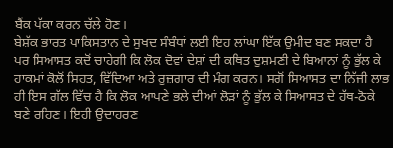ਬੈਂਕ ਪੱਕਾ ਕਰਨ ਚੱਲੇ ਹੋਣ।
ਬੇਸ਼ੱਕ ਭਾਰਤ ਪਾਕਿਸਤਾਨ ਦੇ ਸੁਖਦ ਸੰਬੰਧਾਂ ਲਈ ਇਹ ਲਾਂਘਾ ਇੱਕ ਉਮੀਦ ਬਣ ਸਕਦਾ ਹੈ ਪਰ ਸਿਆਸਤ ਕਦੋਂ ਚਾਹੇਗੀ ਕਿ ਲੋਕ ਦੋਵਾਂ ਦੇਸ਼ਾਂ ਦੀ ਕਥਿਤ ਦੁਸ਼ਮਣੀ ਦੇ ਬਿਆਨਾਂ ਨੂੰ ਭੁੱਲ ਕੇ ਹਾਕਮਾਂ ਕੋਲੋਂ ਸਿਹਤ, ਵਿੱਦਿਆ ਅਤੇ ਰੁਜ਼ਗਾਰ ਦੀ ਮੰਗ ਕਰਨ। ਸਗੋਂ ਸਿਆਸਤ ਦਾ ਨਿੱਜੀ ਲਾਭ ਹੀ ਇਸ ਗੱਲ ਵਿੱਚ ਹੈ ਕਿ ਲੋਕ ਆਪਣੇ ਭਲੇ ਦੀਆਂ ਲੋੜਾਂ ਨੂੰ ਭੁੱਲ ਕੇ ਸਿਆਸਤ ਦੇ ਹੱਥ-ਠੋਕੇ ਬਣੇ ਰਹਿਣ। ਇਹੀ ਉਦਾਹਰਣ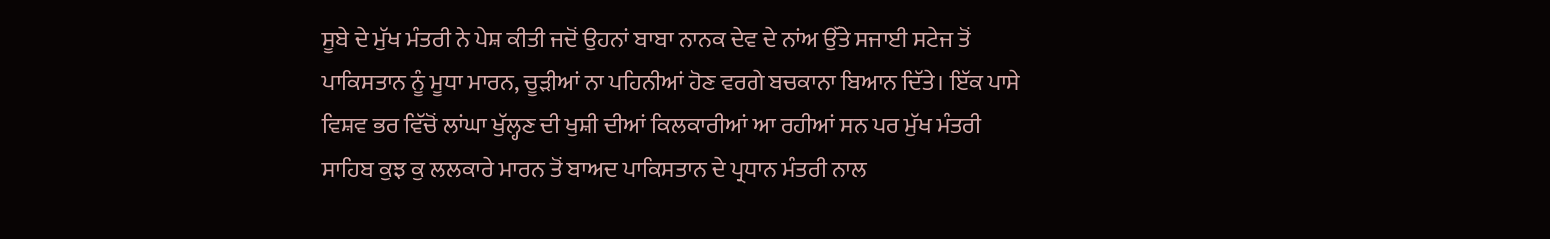ਸੂਬੇ ਦੇ ਮੁੱਖ ਮੰਤਰੀ ਨੇ ਪੇਸ਼ ਕੀਤੀ ਜਦੋਂ ਉਹਨਾਂ ਬਾਬਾ ਨਾਨਕ ਦੇਵ ਦੇ ਨਾਂਅ ਉੱਤੇ ਸਜਾਈ ਸਟੇਜ ਤੋਂ ਪਾਕਿਸਤਾਨ ਨੂੰ ਮੂਧਾ ਮਾਰਨ, ਚੂੜੀਆਂ ਨਾ ਪਹਿਨੀਆਂ ਹੋਣ ਵਰਗੇ ਬਚਕਾਨਾ ਬਿਆਨ ਦਿੱਤੇ। ਇੱਕ ਪਾਸੇ ਵਿਸ਼ਵ ਭਰ ਵਿੱਚੋਂ ਲਾਂਘਾ ਖੁੱਲ੍ਹਣ ਦੀ ਖੁਸ਼ੀ ਦੀਆਂ ਕਿਲਕਾਰੀਆਂ ਆ ਰਹੀਆਂ ਸਨ ਪਰ ਮੁੱਖ ਮੰਤਰੀ ਸਾਹਿਬ ਕੁਝ ਕੁ ਲਲਕਾਰੇ ਮਾਰਨ ਤੋਂ ਬਾਅਦ ਪਾਕਿਸਤਾਨ ਦੇ ਪ੍ਰਧਾਨ ਮੰਤਰੀ ਨਾਲ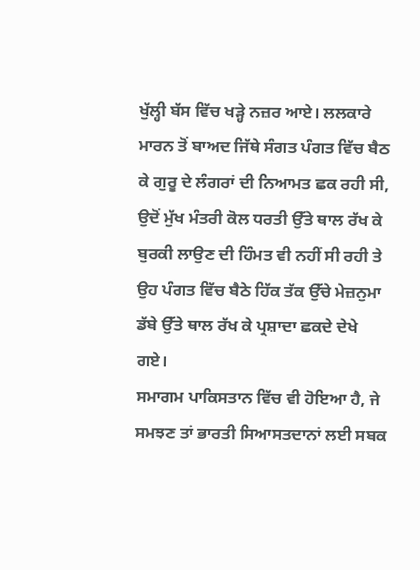ਖੁੱਲ੍ਹੀ ਬੱਸ ਵਿੱਚ ਖੜ੍ਹੇ ਨਜ਼ਰ ਆਏ। ਲਲਕਾਰੇ ਮਾਰਨ ਤੋਂ ਬਾਅਦ ਜਿੱਥੇ ਸੰਗਤ ਪੰਗਤ ਵਿੱਚ ਬੈਠ ਕੇ ਗੁਰੂ ਦੇ ਲੰਗਰਾਂ ਦੀ ਨਿਆਮਤ ਛਕ ਰਹੀ ਸੀ, ਉਦੋਂ ਮੁੱਖ ਮੰਤਰੀ ਕੋਲ ਧਰਤੀ ਉੱਤੇ ਥਾਲ ਰੱਖ ਕੇ ਬੁਰਕੀ ਲਾਉਣ ਦੀ ਹਿੰਮਤ ਵੀ ਨਹੀਂ ਸੀ ਰਹੀ ਤੇ ਉਹ ਪੰਗਤ ਵਿੱਚ ਬੈਠੇ ਹਿੱਕ ਤੱਕ ਉੱਚੇ ਮੇਜ਼ਨੁਮਾ ਡੱਬੇ ਉੱਤੇ ਥਾਲ ਰੱਖ ਕੇ ਪ੍ਰਸ਼ਾਦਾ ਛਕਦੇ ਦੇਖੇ ਗਏ।
ਸਮਾਗਮ ਪਾਕਿਸਤਾਨ ਵਿੱਚ ਵੀ ਹੋਇਆ ਹੈ, ਜੇ ਸਮਝਣ ਤਾਂ ਭਾਰਤੀ ਸਿਆਸਤਦਾਨਾਂ ਲਈ ਸਬਕ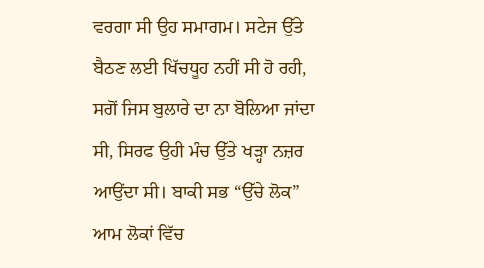ਵਰਗਾ ਸੀ ਉਹ ਸਮਾਗਮ। ਸਟੇਜ ਉੱਤੇ ਬੈਠਣ ਲਈ ਖਿੱਚਧੂਹ ਨਹੀਂ ਸੀ ਹੋ ਰਹੀ, ਸਗੋਂ ਜਿਸ ਬੁਲਾਰੇ ਦਾ ਨਾ ਬੋਲਿਆ ਜਾਂਦਾ ਸੀ, ਸਿਰਫ ਉਹੀ ਮੰਚ ਉੱਤੇ ਖੜ੍ਹਾ ਨਜ਼ਰ ਆਉਂਦਾ ਸੀ। ਬਾਕੀ ਸਭ “ਉੱਚੇ ਲੋਕ” ਆਮ ਲੋਕਾਂ ਵਿੱਚ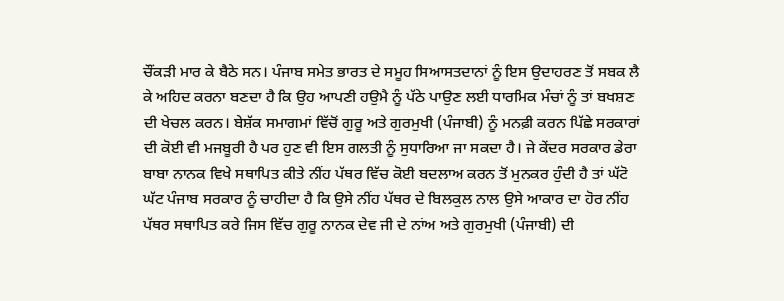ਚੌਂਕੜੀ ਮਾਰ ਕੇ ਬੈਠੇ ਸਨ। ਪੰਜਾਬ ਸਮੇਤ ਭਾਰਤ ਦੇ ਸਮੂਹ ਸਿਆਸਤਦਾਨਾਂ ਨੂੰ ਇਸ ਉਦਾਹਰਣ ਤੋਂ ਸਬਕ ਲੈ ਕੇ ਅਹਿਦ ਕਰਨਾ ਬਣਦਾ ਹੈ ਕਿ ਉਹ ਆਪਣੀ ਹਉਮੈ ਨੂੰ ਪੱਠੇ ਪਾਉਣ ਲਈ ਧਾਰਮਿਕ ਮੰਚਾਂ ਨੂੰ ਤਾਂ ਬਖਸ਼ਣ ਦੀ ਖੇਚਲ ਕਰਨ। ਬੇਸ਼ੱਕ ਸਮਾਗਮਾਂ ਵਿੱਚੋਂ ਗੁਰੂ ਅਤੇ ਗੁਰਮੁਖੀ (ਪੰਜਾਬੀ) ਨੂੰ ਮਨਫ਼ੀ ਕਰਨ ਪਿੱਛੇ ਸਰਕਾਰਾਂ ਦੀ ਕੋਈ ਵੀ ਮਜਬੂਰੀ ਹੈ ਪਰ ਹੁਣ ਵੀ ਇਸ ਗਲਤੀ ਨੂੰ ਸੁਧਾਰਿਆ ਜਾ ਸਕਦਾ ਹੈ। ਜੇ ਕੇਂਦਰ ਸਰਕਾਰ ਡੇਰਾ ਬਾਬਾ ਨਾਨਕ ਵਿਖੇ ਸਥਾਪਿਤ ਕੀਤੇ ਨੀਂਹ ਪੱਥਰ ਵਿੱਚ ਕੋਈ ਬਦਲਾਅ ਕਰਨ ਤੋਂ ਮੁਨਕਰ ਹੁੰਦੀ ਹੈ ਤਾਂ ਘੱਟੋ ਘੱਟ ਪੰਜਾਬ ਸਰਕਾਰ ਨੂੰ ਚਾਹੀਦਾ ਹੈ ਕਿ ਉਸੇ ਨੀਂਹ ਪੱਥਰ ਦੇ ਬਿਲਕੁਲ ਨਾਲ ਉਸੇ ਆਕਾਰ ਦਾ ਹੋਰ ਨੀਂਹ ਪੱਥਰ ਸਥਾਪਿਤ ਕਰੇ ਜਿਸ ਵਿੱਚ ਗੁਰੂ ਨਾਨਕ ਦੇਵ ਜੀ ਦੇ ਨਾਂਅ ਅਤੇ ਗੁਰਮੁਖੀ (ਪੰਜਾਬੀ) ਦੀ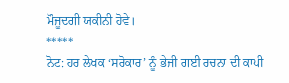ਮੌਜੂਦਗੀ ਯਕੀਨੀ ਹੋਵੇ।
*****
ਨੋਟ: ਹਰ ਲੇਖਕ ‘ਸਰੋਕਾਰ’ ਨੂੰ ਭੇਜੀ ਗਈ ਰਚਨਾ ਦੀ ਕਾਪੀ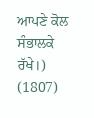ਆਪਣੇ ਕੋਲ ਸੰਭਾਲਕੇ ਰੱਖੇ।)
(1807)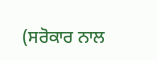(ਸਰੋਕਾਰ ਨਾਲ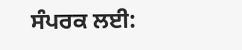ਸੰਪਰਕ ਲਈ: